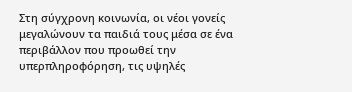Στη σύγχρονη κοινωνία, οι νέοι γονείς μεγαλώνουν τα παιδιά τους μέσα σε ένα περιβάλλον που προωθεί την υπερπληροφόρηση, τις υψηλές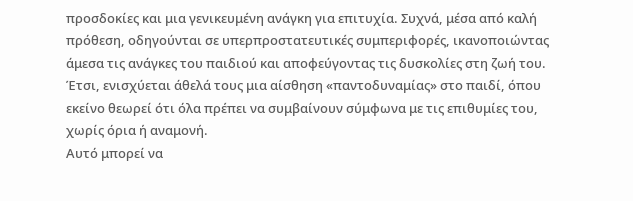προσδοκίες και μια γενικευμένη ανάγκη για επιτυχία. Συχνά, μέσα από καλή πρόθεση, οδηγούνται σε υπερπροστατευτικές συμπεριφορές, ικανοποιώντας άμεσα τις ανάγκες του παιδιού και αποφεύγοντας τις δυσκολίες στη ζωή του. Έτσι, ενισχύεται άθελά τους μια αίσθηση «παντοδυναμίας» στο παιδί, όπου εκείνο θεωρεί ότι όλα πρέπει να συμβαίνουν σύμφωνα με τις επιθυμίες του, χωρίς όρια ή αναμονή.
Αυτό μπορεί να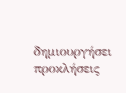δημιουργήσει προκλήσεις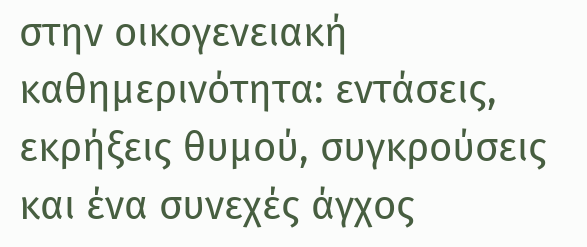στην οικογενειακή καθημερινότητα: εντάσεις, εκρήξεις θυμού, συγκρούσεις και ένα συνεχές άγχος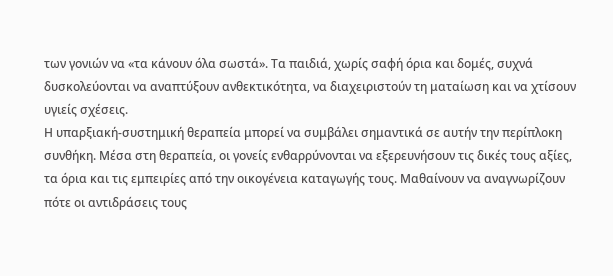των γονιών να «τα κάνουν όλα σωστά». Τα παιδιά, χωρίς σαφή όρια και δομές, συχνά δυσκολεύονται να αναπτύξουν ανθεκτικότητα, να διαχειριστούν τη ματαίωση και να χτίσουν υγιείς σχέσεις.
Η υπαρξιακή-συστημική θεραπεία μπορεί να συμβάλει σημαντικά σε αυτήν την περίπλοκη συνθήκη. Μέσα στη θεραπεία, οι γονείς ενθαρρύνονται να εξερευνήσουν τις δικές τους αξίες, τα όρια και τις εμπειρίες από την οικογένεια καταγωγής τους. Μαθαίνουν να αναγνωρίζουν πότε οι αντιδράσεις τους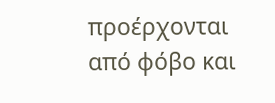προέρχονται από φόβο και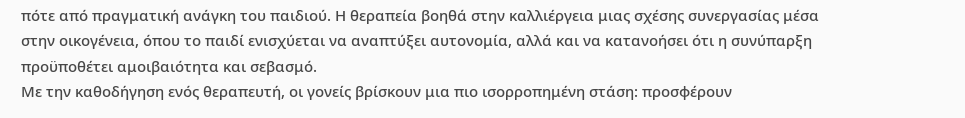πότε από πραγματική ανάγκη του παιδιού. Η θεραπεία βοηθά στην καλλιέργεια μιας σχέσης συνεργασίας μέσα στην οικογένεια, όπου το παιδί ενισχύεται να αναπτύξει αυτονομία, αλλά και να κατανοήσει ότι η συνύπαρξη προϋποθέτει αμοιβαιότητα και σεβασμό.
Με την καθοδήγηση ενός θεραπευτή, οι γονείς βρίσκουν μια πιο ισορροπημένη στάση: προσφέρουν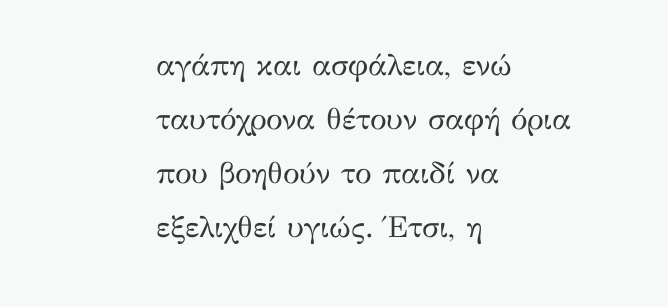αγάπη και ασφάλεια, ενώ ταυτόχρονα θέτουν σαφή όρια που βοηθούν το παιδί να εξελιχθεί υγιώς. Έτσι, η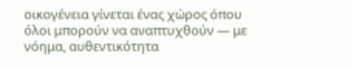οικογένεια γίνεται ένας χώρος όπου όλοι μπορούν να αναπτυχθούν — με νόημα, αυθεντικότητα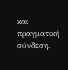και πραγματική σύνδεση.